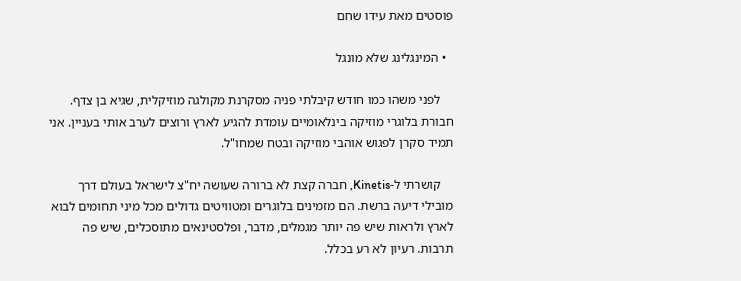פוסטים מאת עידו שחם

  • המינגלינג שלא מונגל

    לפני משהו כמו חודש קיבלתי פניה מסקרנת מקולגה מוזיקלית, שגיא בן צדף. חבורת בלוגרי מוזיקה בינלאומיים עומדת להגיע לארץ ורוצים לערב אותי בעניין. אני תמיד סקרן לפגוש אוהבי מוזיקה ובטח שמחו"ל.

    קושרתי ל-Kinetis, חברה קצת לא ברורה שעושה יח"צ לישראל בעולם דרך מובילי דיעה ברשת. הם מזמינים בלוגרים ומטוויטים גדולים מכל מיני תחומים לבוא לארץ ולראות שיש פה יותר מגמלים, מדבר, ופלסטינאים מתוסכלים, שיש פה תרבות. רעיון לא רע בכלל.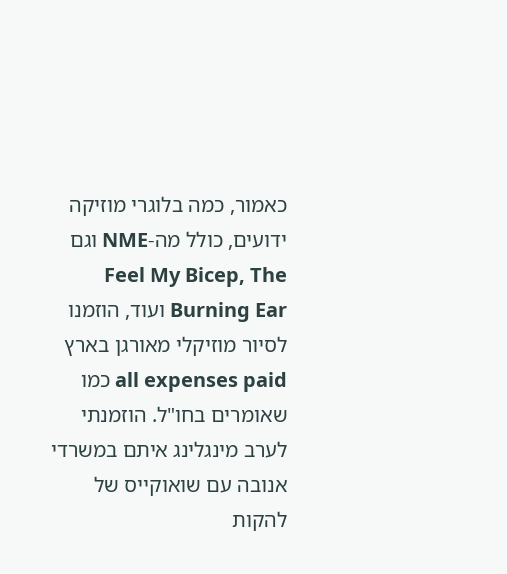כאמור, כמה בלוגרי מוזיקה ידועים, כולל מה-NME וגם Feel My Bicep, The Burning Ear ועוד, הוזמנו לסיור מוזיקלי מאורגן בארץ all expenses paid כמו שאומרים בחו"ל. הוזמנתי לערב מינגלינג איתם במשרדי אנובה עם שואוקייס של להקות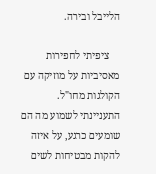הלייבל ובירה.

    ציפיתי לחפירות מאסיביות על מוזיקה עם הקולגות מחו"ל. התעניינתי לשמוע מה הם שומעים כרגע, על איזה להקות מבטיחות לשים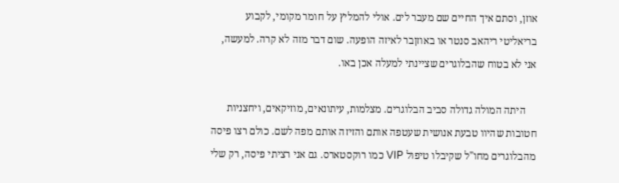אוזן, וסתם איך החיים שם מעבר לים. אולי להמליץ על חומר מקומי, לקבוע בריאליטי ריהאב סנטר או באוזןבר לאיזה הופעה. שום דבר מזה לא קרה. למעשה, אני לא בטוח שהבלוגרים שציינתי למעלה אכן באו.

    היתה המולה גדולה סביב הבלוגרים. מצלמות, עיתונאים, מוזיקאים, ויחצניות חטובות שהיוו טבעת אנושית שעטפה אותם והזיזה אותם מפה לשם. כולם רצו פיסה מהבלוגרים מחו"ל שקיבלו טיפול VIP כמו רוקסטארס. גם אני רציתי פיסה, רק שלי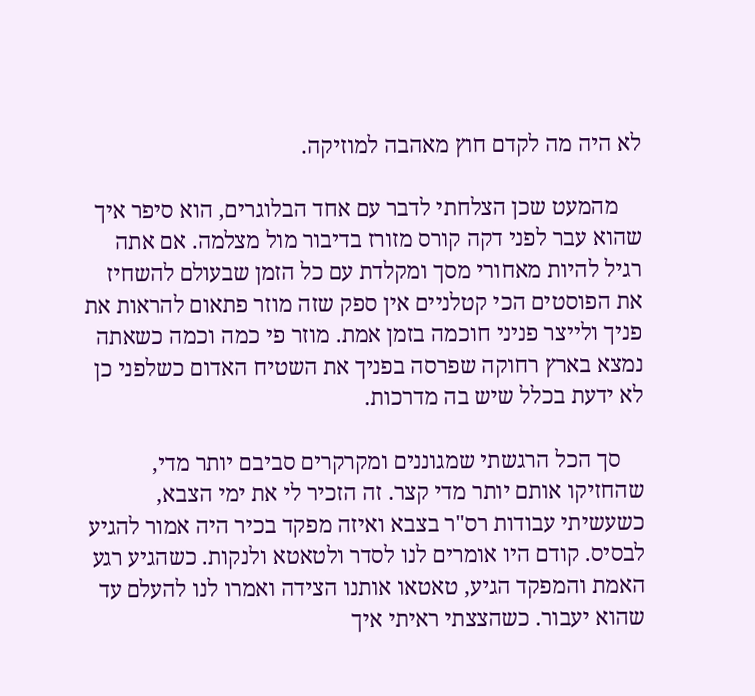לא היה מה לקדם חוץ מאהבה למוזיקה.

    מהמעט שכן הצלחתי לדבר עם אחד הבלוגרים, הוא סיפר איך שהוא עבר לפני דקה קורס מזורז בדיבור מול מצלמה. אם אתה רגיל להיות מאחורי מסך ומקלדת עם כל הזמן שבעולם להשחיז את הפוסטים הכי קטלניים אין ספק שזה מוזר פתאום להראות את פניך ולייצר פניני חוכמה בזמן אמת. מוזר פי כמה וכמה כשאתה נמצא בארץ רחוקה שפרסה בפניך את השטיח האדום כשלפני כן לא ידעת בכלל שיש בה מדרכות.

    סך הכל הרגשתי שמגוננים ומקרקרים סביבם יותר מדי, שהחזיקו אותם יותר מדי קצר. זה הזכיר לי את ימי הצבא, כשעשיתי עבודות רס"ר בצבא ואיזה מפקד בכיר היה אמור להגיע לבסיס. קודם היו אומרים לנו לסדר ולטאטא ולנקות. כשהגיע רגע האמת והמפקד הגיע, טאטאו אותנו הצידה ואמרו לנו להעלם עד שהוא יעבור. כשהצצתי ראיתי איך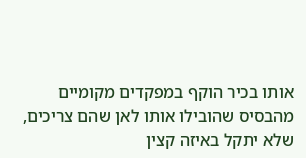אותו בכיר הוקף במפקדים מקומיים מהבסיס שהובילו אותו לאן שהם צריכים, שלא יתקל באיזה קצין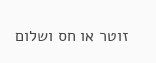זוטר או חס ושלום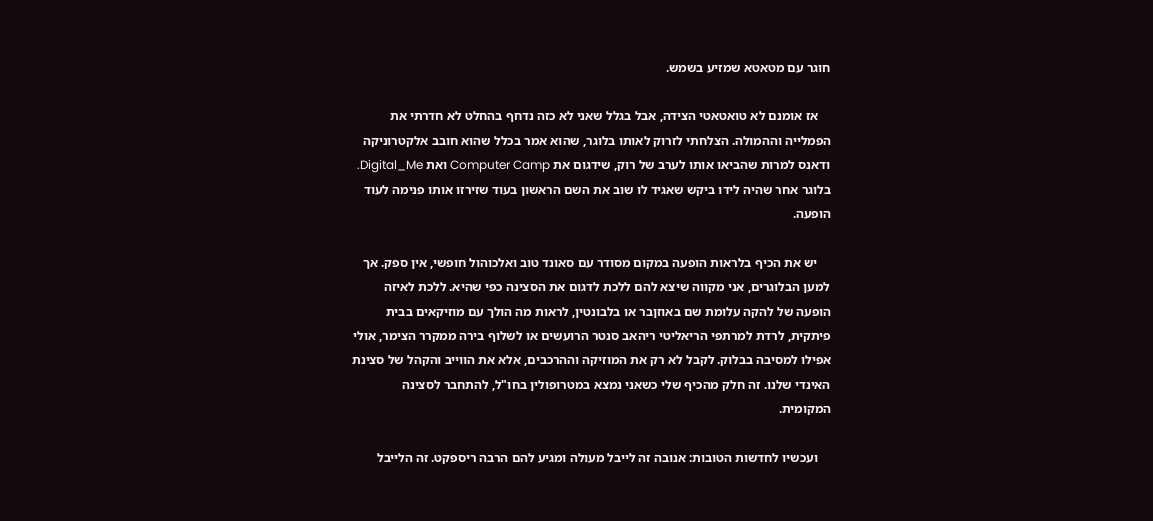חוגר עם מטאטא שמזיע בשמש.

    אז אומנם לא טואטאטי הצידה, אבל בגלל שאני לא כזה נדחף בהחלט לא חדרתי את הפמלייה וההמולה. הצלחתי לזרוק לאותו בלוגר, שהוא אמר בכלל שהוא חובב אלקטרוניקה ודאנס למרות שהביאו אותו לערב של רוק, שידגום את Computer Camp ואת Digital_Me. בלוגר אחר שהיה לידו ביקש שאגיד לו שוב את השם הראשון בעוד שזירזו אותו פנימה לעוד הופעה.

    יש את הכיף בלראות הופעה במקום מסודר עם סאונד טוב ואלכוהול חופשי, אין ספק. אך למען הבלוגרים, אני מקווה שיצא להם ללכת לדגום את הסצינה כפי שהיא. ללכת לאיזה הופעה של להקה עלומת שם באוזןבר או בלבונטין, לראות מה הולך עם מוזיקאים בבית פיתקית, לרדת למרתפי הריאליטי ריהאב סנטר הרועשים או לשלוף בירה ממקרר הצימר, אולי אפילו למסיבה בבלוק. לקבל לא רק את המוזיקה וההרכבים, אלא את הווייב והקהל של סצינת האינדי שלנו. זה חלק מהכיף שלי כשאני נמצא במטרופולין בחו"ל, להתחבר לסצינה המקומית.

    ועכשיו לחדשות הטובות: אנובה זה לייבל מעולה ומגיע להם הרבה ריספקט. זה הלייבל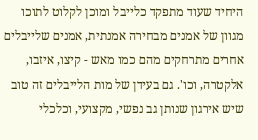היחיד שעוד מתפקד כלייבל ומוכן לקלוט לתוכו מגוון של אמנים מבחירה אמנתית, אמנים שלייבלים אחרים מתרחקים מהם כמו מאש - קיצו, איזבו, אלקטרה, וכו'. גם בעידן של מות הלייבלים זה טוב שיש אירגון שנותן גב נפשי, מקצועי, וכלכלי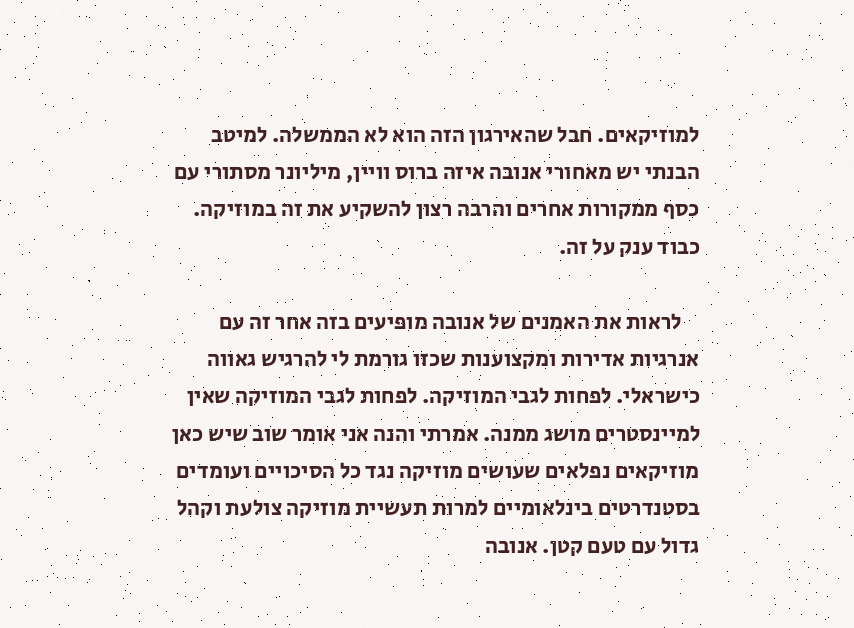למוזיקאים. חבל שהאירגון הזה הוא לא הממשלה. למיטב הבנתי יש מאחורי אנובה איזה ברוס וויין, מיליונר מסתורי עם כסף ממקורות אחרים והרבה רצון להשקיע את זה במוזיקה. כבוד ענק על זה.

    לראות את האמנים של אנובה מופיעים בזה אחר זה עם אנרגיות אדירות ומקצוענות שכזו גורמת לי להרגיש גאווה כישראלי. לפחות לגבי המוזיקה. לפחות לגבי המוזיקה שאין למיינסטרים מושג ממנה. אמרתי והנה אני אומר שוב שיש כאן מוזיקאים נפלאים שעושים מוזיקה נגד כל הסיכויים ועומדים בסטנדרטים בינלאומיים למרות תעשיית מוזיקה צולעת וקהל גדול עם טעם קטן. אנובה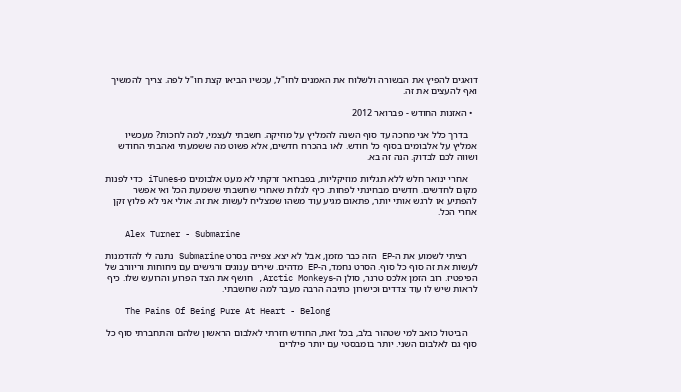דואגים להפיץ את הבשורה ולשלוח את האמנים לחו"ל, עכשיו הביאו קצת חו"ל לפה. צריך להמשיך ואף להעצים את זה.

  • האזנות החודש - פברואר 2012

    בדרך כלל אני מחכה עד סוף השנה להמליץ על מוזיקה. חשבתי לעצמי, למה לחכות? מעכשיו אמליץ על אלבומים בסוף כל חודש. לאו בהכרח חדשים, אלא פשוט מה ששמעתי ואהבתי החודש ושווה לכם לבדוק. הנה זה בא.

    אחרי ינואר חלש ללא תגליות מוזיקליות, בפברואר זרקתי לא מעט אלבומים מ-iTunes כדי לפנות מקום לחדשים. חדשים מבחינתי לפחות. כיף לגלות שאחרי שחשבתי ששמעת הכל ואי אפשר להפתיע או לרגש אותי יותר, פתאום מגיע עוד משהו שמצליח לעשות את זה. אולי אני לא פלוץ זקן אחרי הכל.

    Alex Turner - Submarine

    רציתי לשמוע את ה-EP הזה כבר מזמן, אבל לא יצא. צפייה בסרט Submarine נתנה לי להזדמנות לעשות את זה סוף כל סוף. הסרט נחמד, ה-EP מדהים. שירים ענוגים ורגישים עם ניחוחות וריוורב של הפיפטיז. רוב הזמן אלכס טרנר, סולן ה-Arctic Monkeys, חושף את הצד הפרוע והרועש שלו. כיף לראות שיש לו עוד צדדים וכישרון כתיבה הרבה מעבר למה שחשבתי.

    The Pains Of Being Pure At Heart - Belong

    הביטול כואב למי שטהור בלב, בכל זאת, החודש חזרתי לאלבום הראשון שלהם והתחברתי סוף כל סוף גם לאלבום השני. יותר בומבסטי עם יותר פילרים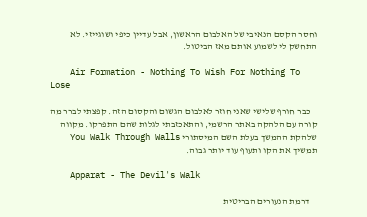וחסר הקסם הנאיבי של האלבום הראשון, אבל עדיין כיפי ושוגייזי. לא התחשק לי לשמוע אותם מאז הביטול.

    Air Formation - Nothing To Wish For Nothing To Lose

    כבר חורף שלישי שאני חוזר לאלבום הגשום והקסום הזה. קפצתי לברר מה קורה עם הלהקה באתר הרשמי, והתאכזבתי לגלות שהם התפרקו. מקווה שלהקת ההמשך בעלת השם המיסתורי You Walk Through Walls תמשיך את הקו ותעוף עוד יותר גבוה.

    Apparat - The Devil's Walk

    דרמת הנעורים הבריטית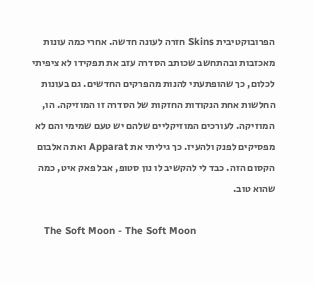הפרובוקטיבית Skins חזרה לעונה חדשה. אחרי כמה עונות מאכזבות ובהתחשב שכותב הסדרה עזב את תפקידו לא ציפיתי לכלום, כך שהופתעתי להנות מהפרקים החדשים. גם בעונות החלשות אחת הנקודות החזקות של הסדרה זו המוזיקה. הו, המוזיקה. לעורכים המוזיקליים שלהם יש טעם שמימי והם לא מפסיקים לפנק ולהעיז. כך גיליתי את Apparat ואת האלבום הקסום הזה. כבד לי להקשיב לו נון סטופ, אבל פאק איט, כמה שהוא טוב.

    The Soft Moon - The Soft Moon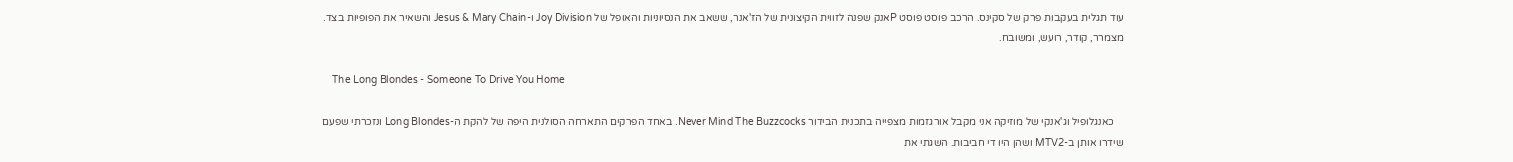עוד תגלית בעקבות פרק של סקינס. הרכב פוסט פוסט Pאנק שפנה לזווית הקיצונית של הז'אנר, ששאב את הנסיוניות והאופל של Joy Division ו-Jesus & Mary Chain והשאיר את הפופיות בצד. מצמרר, קודר, רועש, ומשובח.

    The Long Blondes - Someone To Drive You Home

    כאנגלופיל וג'אנקי של מוזיקה אני מקבל אורגזמות מצפייה בתכנית הבידור Never Mind The Buzzcocks. באחד הפרקים התארחה הסולנית היפה של להקת ה-Long Blondes ונזכרתי שפעם שידרו אותן ב-MTV2 ושהן היו די חביבות. השגתי את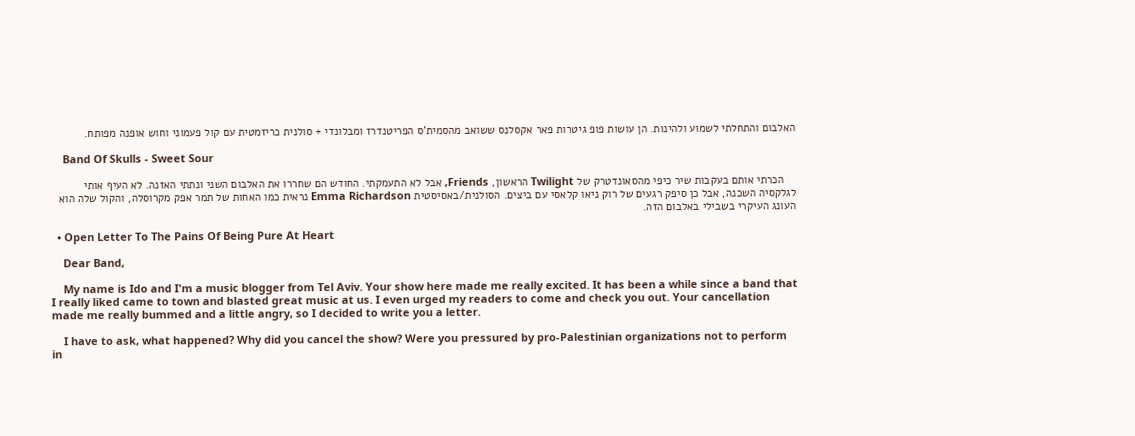האלבום והתחלתי לשמוע ולהינות. הן עושות פופ גיטרות פאר אקסלנס ששואב מהסמית'ס הפריטנדרז ומבלונדי + סולנית כריזמטית עם קול פעמוני וחוש אופנה מפותח.

    Band Of Skulls - Sweet Sour

    הכרתי אותם בעקבות שיר כיפי מהסאונדטרק של Twilight הראשון, Friends, אבל לא התעמקתי. החודש הם שחררו את האלבום השני ונתתי האזנה. לא העיף אותי לגלקסיה השכנה, אבל כן סיפק רגעים של רוק ניאו קלאסי עם ביצים. הסולנית/באסיסטית Emma Richardson נראית כמו האחות של תמר אפק מקרוסלה, והקול שלה הוא העונג העיקרי בשבילי באלבום הזה.

  • Open Letter To The Pains Of Being Pure At Heart

    Dear Band,

    My name is Ido and I'm a music blogger from Tel Aviv. Your show here made me really excited. It has been a while since a band that I really liked came to town and blasted great music at us. I even urged my readers to come and check you out. Your cancellation made me really bummed and a little angry, so I decided to write you a letter.

    I have to ask, what happened? Why did you cancel the show? Were you pressured by pro-Palestinian organizations not to perform in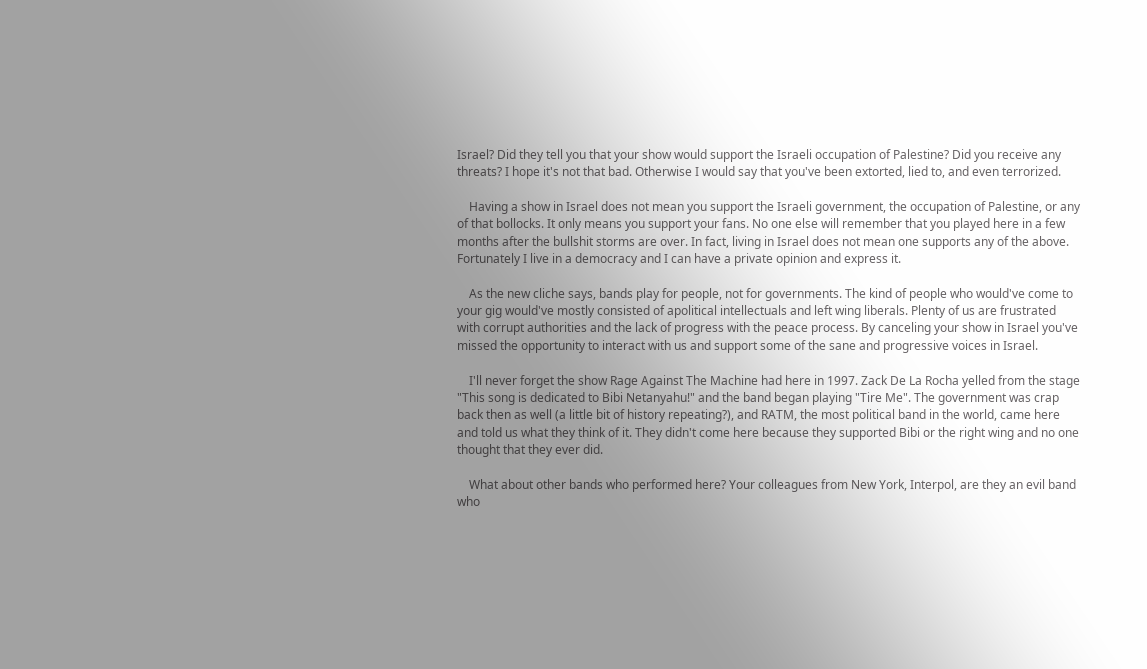Israel? Did they tell you that your show would support the Israeli occupation of Palestine? Did you receive any threats? I hope it's not that bad. Otherwise I would say that you've been extorted, lied to, and even terrorized.

    Having a show in Israel does not mean you support the Israeli government, the occupation of Palestine, or any of that bollocks. It only means you support your fans. No one else will remember that you played here in a few months after the bullshit storms are over. In fact, living in Israel does not mean one supports any of the above. Fortunately I live in a democracy and I can have a private opinion and express it.

    As the new cliche says, bands play for people, not for governments. The kind of people who would've come to your gig would've mostly consisted of apolitical intellectuals and left wing liberals. Plenty of us are frustrated with corrupt authorities and the lack of progress with the peace process. By canceling your show in Israel you've missed the opportunity to interact with us and support some of the sane and progressive voices in Israel.

    I'll never forget the show Rage Against The Machine had here in 1997. Zack De La Rocha yelled from the stage "This song is dedicated to Bibi Netanyahu!" and the band began playing "Tire Me". The government was crap back then as well (a little bit of history repeating?), and RATM, the most political band in the world, came here and told us what they think of it. They didn't come here because they supported Bibi or the right wing and no one thought that they ever did.

    What about other bands who performed here? Your colleagues from New York, Interpol, are they an evil band who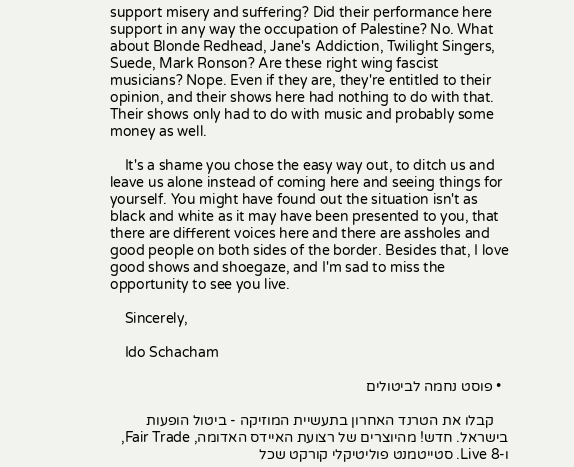support misery and suffering? Did their performance here support in any way the occupation of Palestine? No. What about Blonde Redhead, Jane's Addiction, Twilight Singers, Suede, Mark Ronson? Are these right wing fascist musicians? Nope. Even if they are, they're entitled to their opinion, and their shows here had nothing to do with that. Their shows only had to do with music and probably some money as well.

    It's a shame you chose the easy way out, to ditch us and leave us alone instead of coming here and seeing things for yourself. You might have found out the situation isn't as black and white as it may have been presented to you, that there are different voices here and there are assholes and good people on both sides of the border. Besides that, I love good shows and shoegaze, and I'm sad to miss the opportunity to see you live.

    Sincerely,

    Ido Schacham

  • פוסט נחמה לביטולים

    קבלו את הטרנד האחרון בתעשיית המוזיקה - ביטול הופעות בישראל. חדש! מהיוצרים של רצועת האיידס האדומה, Fair Trade, ו-Live 8. סטייטמנט פוליטיקלי קורקט שכל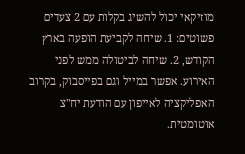מוזיקאי יכול להשיג בקלות עם 2 צעדים פשוטים: 1. שיחה לקביעת הופעה בארץ הקודש, 2. שיחה לביטולה ממש לפני האירוע. אפשר במייל וגם בפייסבוק, בקרוב האפליקציה לאייפון עם הודעת יח"צ אוטומטית.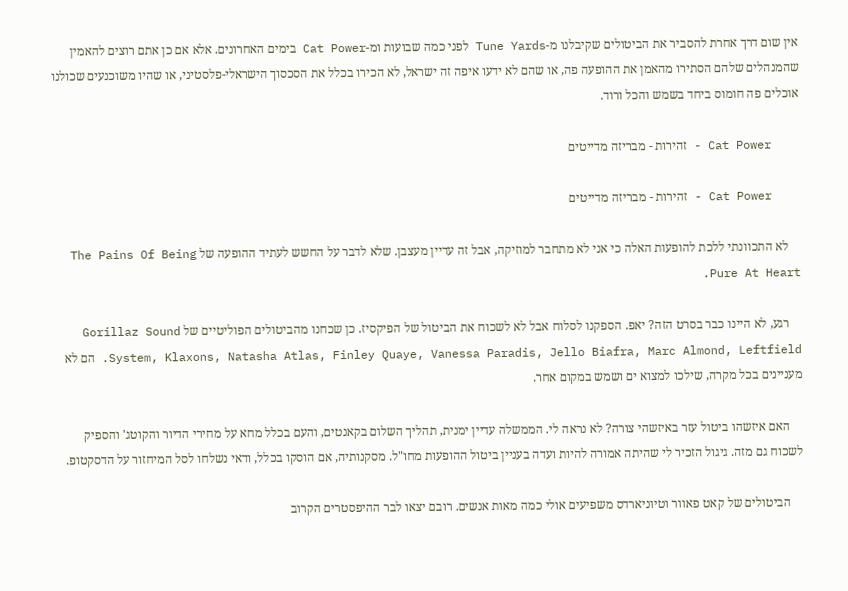אין שום דרך אחרת להסביר את הביטולים שקיבלנו מ-Tune Yards לפני כמה שבועות ומ-Cat Power בימים האחרונים. אלא אם כן אתם רוצים להאמין שהמנהלים שלהם הסתירו מהאמן את ההופעה פה, או שהם לא ידעו איפה זה ישראל, לא הכירו בכלל את הסכסוך הישראלי-פלסטיני, או שהיו משוכנעים שכולנו אוכלים פה חומוס ביחד בשמש והכל ורוד.

    Cat Power - זהירות - מבריזה מדייטים

    Cat Power - זהירות - מבריזה מדייטים

    לא התכוונתי ללכת להופעות האלה כי אני לא מתחבר למוזיקה, אבל זה עדיין מעצבן. שלא לדבר על החשש לעתיד ההופעה של The Pains Of Being Pure At Heart.

    רגע, לא היינו כבר בסרט הזה? יאפ. הספקנו לסלוח אבל לא לשכוח את הביטול של הפיקסיז. כן שכחנו מהביטולים הפוליטיים של Gorillaz Sound System, Klaxons, Natasha Atlas, Finley Quaye, Vanessa Paradis, Jello Biafra, Marc Almond, Leftfield. הם לא מעניינים בכל מקרה, שילכו למצוא ים ושמש במקום אחר.

    האם איזשהו ביטול עזר באיזשהי צורה? לא נראה לי. הממשלה עדיין ימנית, תהליך השלום בקאנטים, והעם בכלל מחא על מחירי הדיור והקוטג' והספיק לשכוח גם מזה. גיגול הזכיר לי שהיתה אמורה להיות ועדה בעניין ביטול ההופעות מחו"ל. מסקנותיה, אם הוסקו בכלל, ודאי נשלחו לסל המיחזור על הדסקטופ.

    הביטולים של קאט פאוור וטיוניארדס משפיעים אולי כמה מאות אנשים. רובם יצאו לבר ההיפסטרים הקרוב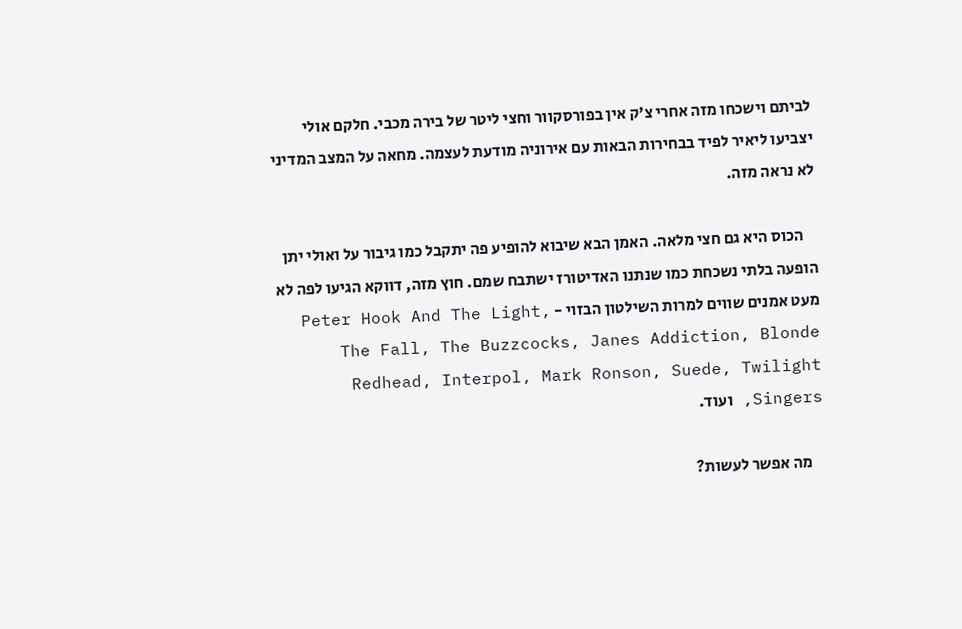לביתם וישכחו מזה אחרי צ'ק אין בפורסקוור וחצי ליטר של בירה מכבי. חלקם אולי יצביעו ליאיר לפיד בבחירות הבאות עם אירוניה מודעת לעצמה. מחאה על המצב המדיני לא נראה מזה.

    הכוס היא גם חצי מלאה. האמן הבא שיבוא להופיע פה יתקבל כמו גיבור על ואולי יתן הופעה בלתי נשכחת כמו שנתנו האדיטורז ישתבח שמם. חוץ מזה, דווקא הגיעו לפה לא מעט אמנים שווים למרות השילטון הבזוי - Peter Hook And The Light, The Fall, The Buzzcocks, Janes Addiction, Blonde Redhead, Interpol, Mark Ronson, Suede, Twilight Singers, ועוד.

    מה אפשר לעשות?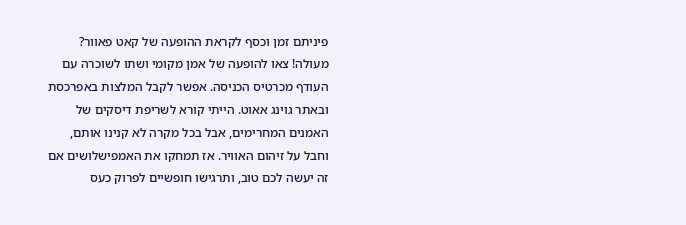פיניתם זמן וכסף לקראת ההופעה של קאט פאוור? מעולה! צאו להופעה של אמן מקומי ושתו לשוכרה עם העודף מכרטיס הכניסה. אפשר לקבל המלצות באפרכסת ובאתר גוינג אאוט. הייתי קורא לשריפת דיסקים של האמנים המחרימים, אבל בכל מקרה לא קנינו אותם, וחבל על זיהום האוויר. אז תמחקו את האמפישלושים אם זה יעשה לכם טוב, ותרגישו חופשיים לפרוק כעס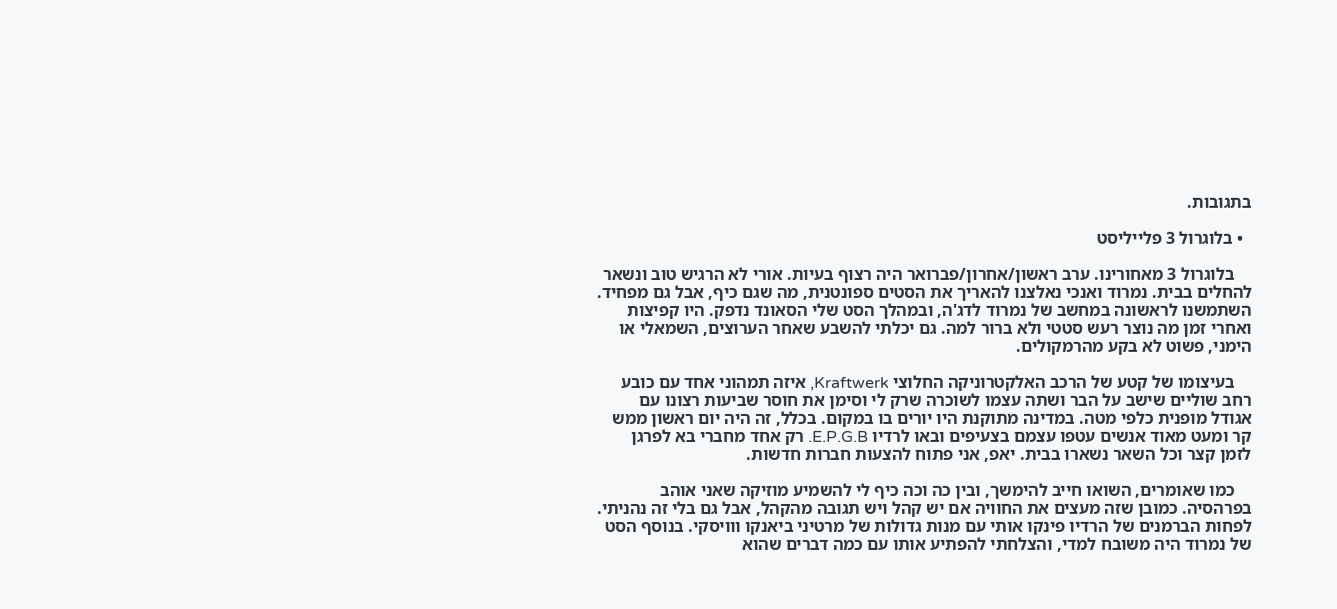בתגובות.

  • בלוגרול 3 פלייליסט

    בלוגרול 3 מאחורינו. ערב ראשון/אחרון/פברואר היה רצוף בעיות. אורי לא הרגיש טוב ונשאר להחלים בבית. נמרוד ואנכי נאלצנו להאריך את הסטים ספונטנית, מה שגם כיף, אבל גם מפחיד. השתמשנו לראשונה במחשב של נמרוד לדג'ה, ובמהלך הסט שלי הסאונד נדפק. היו קפיצות ואחרי זמן מה נוצר רעש סטטי ולא ברור למה. גם יכלתי להשבע שאחר הערוצים, השמאלי או הימני, פשוט לא בקע מהרמקולים.

    בעיצומו של קטע של הרכב האלקטרוניקה החלוצי Kraftwerk, איזה תמהוני אחד עם כובע רחב שוליים שישב על הבר ושתה עצמו לשוכרה שרק לי וסימן את חוסר שביעות רצונו עם אגודל מופנית כלפי מטה. במדינה מתוקנת היו יורים בו במקום. בכלל, זה היה יום ראשון ממש קר ומעט מאוד אנשים עטפו עצמם בצעיפים ובאו לרדיו E.P.G.B. רק אחד מחברי בא לפרגן לזמן קצר וכל השאר נשארו בבית. יאפ, אני פתוח להצעות חברות חדשות.

    כמו שאומרים, השואו חייב להימשך, ובין כה וכה כיף לי להשמיע מוזיקה שאני אוהב בפרהסיה. כמובן שזה מעצים את החוויה אם יש קהל ויש תגובה מהקהל, אבל גם בלי זה נהניתי. לפחות הברמנים של הרדיו פינקו אותי עם מנות גדולות של מרטיני ביאנקו ווויסקי. בנוסף הסט של נמרוד היה משובח למדי, והצלחתי להפתיע אותו עם כמה דברים שהוא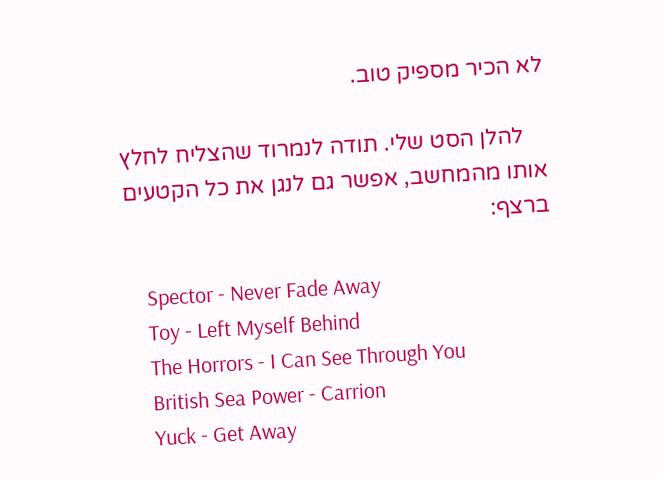לא הכיר מספיק טוב.

    להלן הסט שלי. תודה לנמרוד שהצליח לחלץ אותו מהמחשב, אפשר גם לנגן את כל הקטעים ברצף:

    Spector - Never Fade Away
    Toy - Left Myself Behind
    The Horrors - I Can See Through You
    British Sea Power - Carrion
    Yuck - Get Away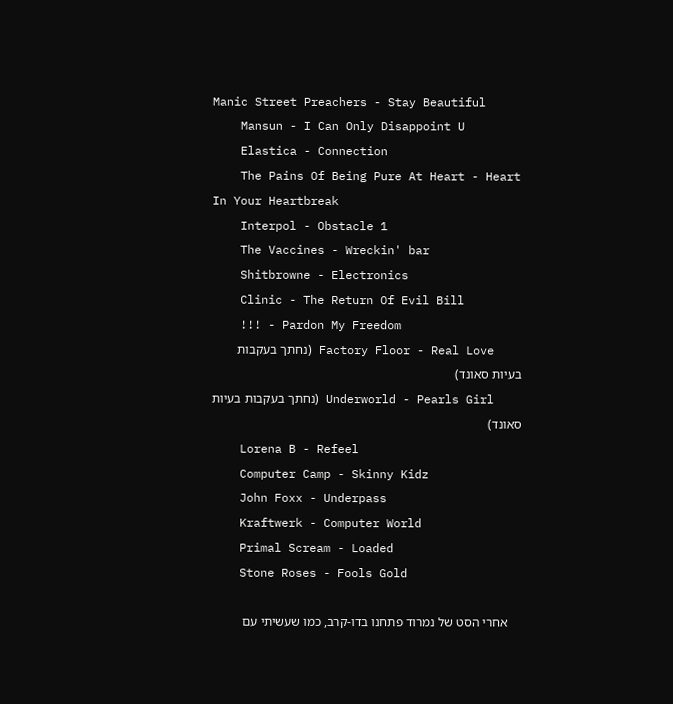Manic Street Preachers - Stay Beautiful
    Mansun - I Can Only Disappoint U
    Elastica - Connection
    The Pains Of Being Pure At Heart - Heart In Your Heartbreak
    Interpol - Obstacle 1
    The Vaccines - Wreckin' bar
    Shitbrowne - Electronics
    Clinic - The Return Of Evil Bill
    !!! - Pardon My Freedom
    Factory Floor - Real Love (נחתך בעקבות בעיות סאונד)
    Underworld - Pearls Girl (נחתך בעקבות בעיות סאונד)
    Lorena B - Refeel
    Computer Camp - Skinny Kidz
    John Foxx - Underpass
    Kraftwerk - Computer World
    Primal Scream - Loaded
    Stone Roses - Fools Gold

    אחרי הסט של נמרוד פתחנו בדו-קרב, כמו שעשיתי עם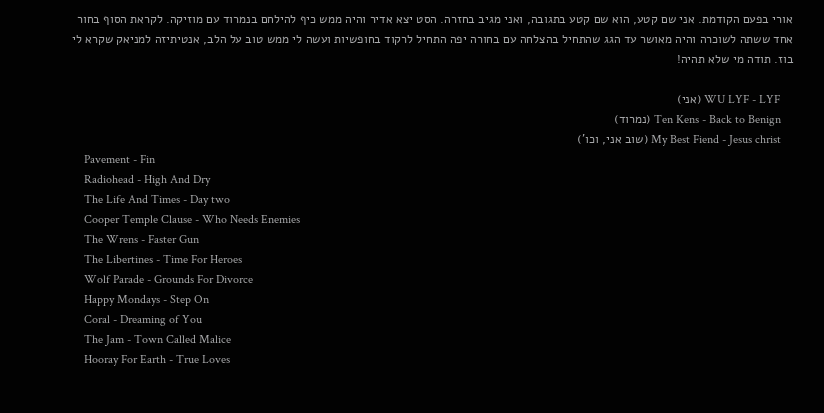אורי בפעם הקודמת. אני שם קטע, הוא שם קטע בתגובה, ואני מגיב בחזרה. הסט יצא אדיר והיה ממש כיף להילחם בנמרוד עם מוזיקה. לקראת הסוף בחור אחד ששתה לשוכרה והיה מאושר עד הגג שהתחיל בהצלחה עם בחורה יפה התחיל לרקוד בחופשיות ועשה לי ממש טוב על הלב, אנטיתיזה למניאק שקרא לי בוז. תודה מי שלא תהיה!

    WU LYF - LYF (אני)
    Ten Kens - Back to Benign (נמרוד)
    My Best Fiend - Jesus christ (שוב אני, וכו')
    Pavement - Fin
    Radiohead - High And Dry
    The Life And Times - Day two
    Cooper Temple Clause - Who Needs Enemies
    The Wrens - Faster Gun
    The Libertines - Time For Heroes
    Wolf Parade - Grounds For Divorce
    Happy Mondays - Step On
    Coral - Dreaming of You
    The Jam - Town Called Malice
    Hooray For Earth - True Loves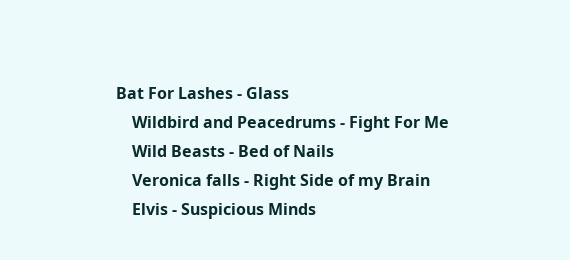Bat For Lashes - Glass
    Wildbird and Peacedrums - Fight For Me
    Wild Beasts - Bed of Nails
    Veronica falls - Right Side of my Brain
    Elvis - Suspicious Minds